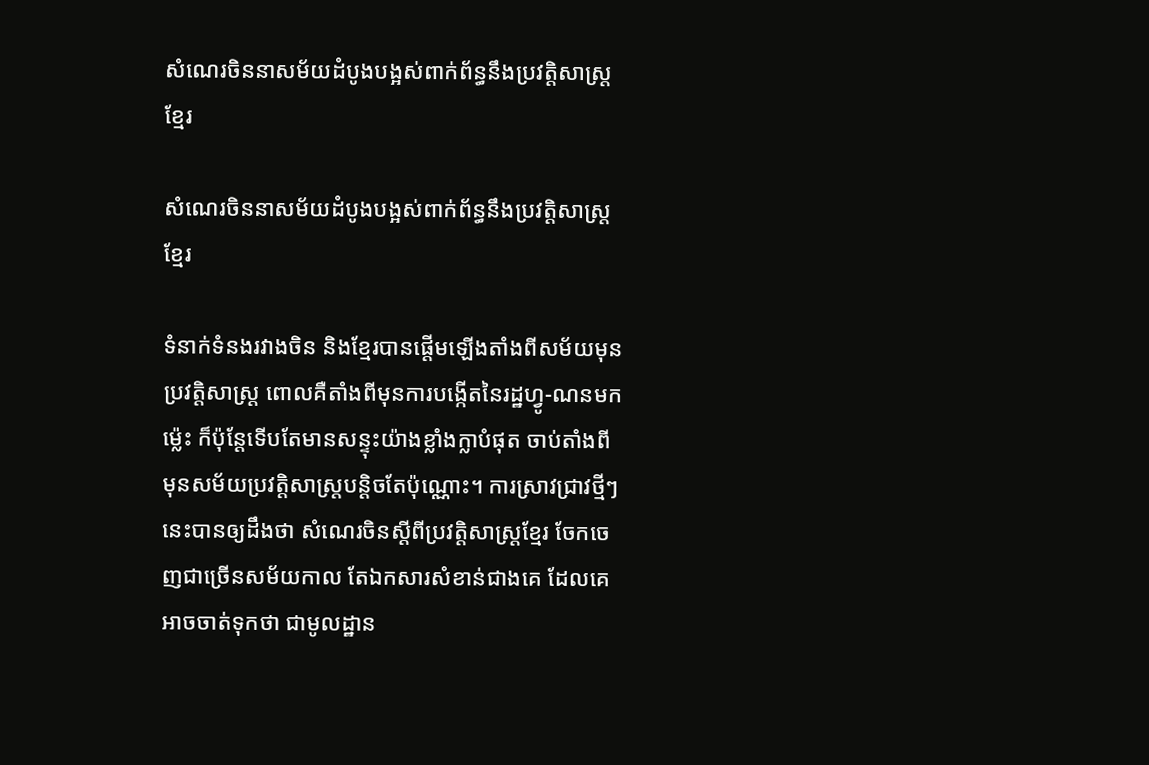សំណេរចិននាសម័យដំបូងបង្អស់ពាក់ព័ន្ធនឹងប្រវត្តិសាស្ត្រខ្មែរ

សំណេរចិននាសម័យដំបូងបង្អស់ពាក់ព័ន្ធនឹងប្រវត្តិសាស្ត្រខ្មែរ

ទំនាក់ទំនងរវាងចិន និងខ្មែរបានផ្តើមឡើងតាំងពីសម័យមុនប្រវត្តិសាស្ត្រ ពោលគឺតាំងពីមុនការបង្កើតនៃរដ្ឋហ្វូ-ណនមកម្ល៉េះ ក៏ប៉ុន្តែទើបតែមានសន្ទុះយ៉ាងខ្លាំងក្លាបំផុត ចាប់តាំងពីមុនសម័យប្រវត្តិសាស្ត្របន្តិចតែប៉ុណ្ណោះ។ ការស្រាវជ្រាវថ្មីៗនេះបានឲ្យដឹងថា សំណេរចិនស្តីពីប្រវត្តិសាស្ត្រខ្មែរ ចែកចេញជាច្រើនសម័យកាល តែឯកសារសំខាន់ជាងគេ ដែលគេអាចចាត់ទុកថា ជាមូលដ្ឋាន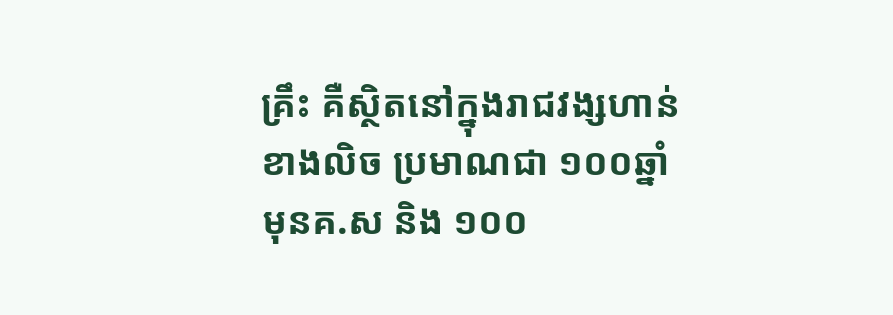គ្រឹះ គឺស្ថិតនៅក្នុងរាជវង្សហាន់ ខាងលិច ប្រមាណជា ១០០ឆ្នាំ មុនគ.ស និង ១០០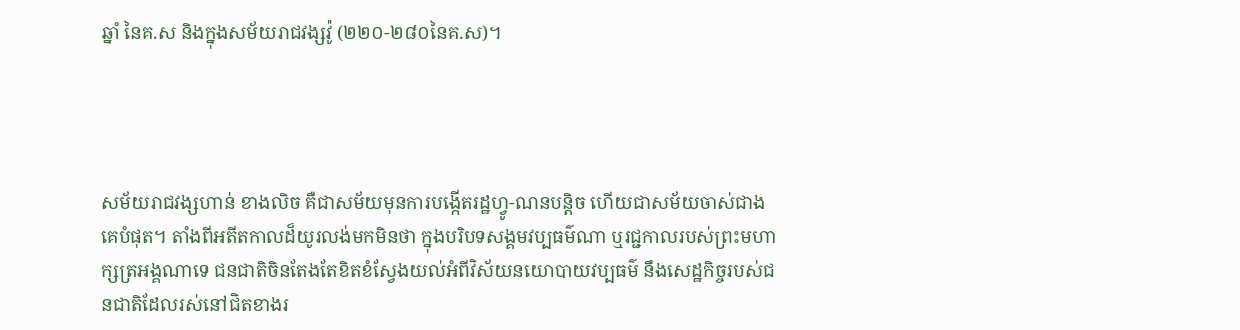ឆ្នាំ នៃគ.ស និងក្នុងសម័យរាជវង្សវ៉ូ (២២០-២៨០នៃគ.ស)។




សម័យរាជវង្សហាន់ ខាងលិច គឺជាសម័យមុនការបង្កើតរដ្ឋហ្វូ-ណនបន្តិច ហើយជាសម័យចាស់ជាងគេបំផុត។ តាំងពីអតីតកាលដ៏យូរលង់មកមិនថា ក្នុងបរិបទសង្គមវប្បធម៌ណា ឬរជ្ជកាលរបស់ព្រះមហាក្សត្រអង្គណាទេ ជនជាតិចិនតែងតែខិតខំស្វែងយល់អំពីវិស័យនយោបាយវប្បធម៌ នឹងសេដ្ឋកិច្ចរបស់ជនជាតិដែលរស់នៅជិតខាងរ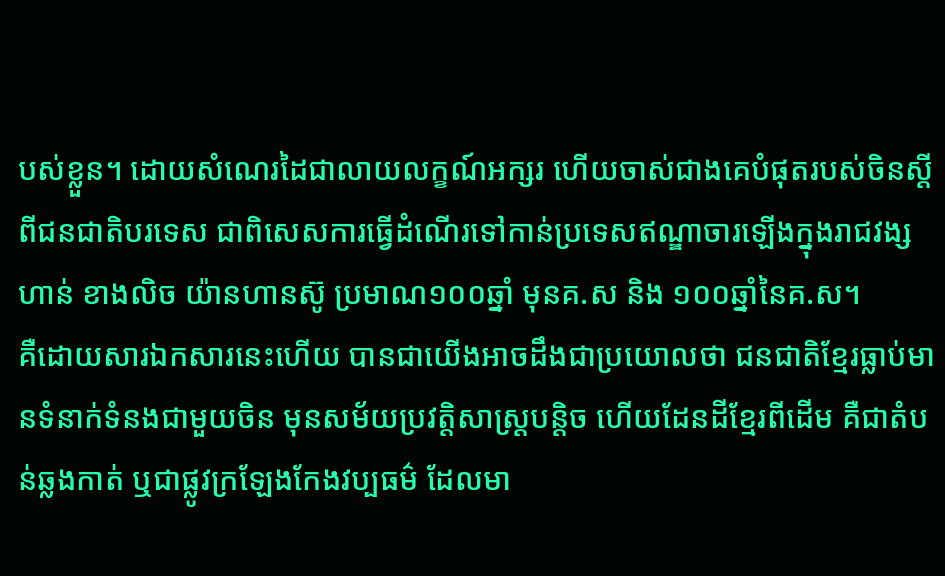បស់ខ្លួន។ ដោយសំណេរដៃជាលាយលក្ខណ៍អក្សរ ហើយចាស់ជាងគេបំផុតរបស់ចិនស្តីពីជនជាតិបរទេស ជាពិសេសការធ្វើដំណើរទៅកាន់ប្រទេសឥណ្ឌាចារឡើងក្នុងរាជវង្សហាន់ ខាងលិច យ៉ានហានស៊ូ ប្រមាណ១០០ឆ្នាំ មុនគ.ស និង ១០០ឆ្នាំនៃគ.ស។
គឺដោយសារឯកសារនេះហើយ បានជាយើងអាចដឹងជាប្រយោលថា ជនជាតិខ្មែរធ្លាប់មានទំនាក់ទំនងជាមួយចិន មុនសម័យប្រវត្តិសាស្ត្របន្តិច ហើយដែនដីខ្មែរពីដើម គឺជាតំបន់ឆ្លងកាត់ ឬជាផ្លូវក្រឡែងកែងវប្បធម៌ ដែលមា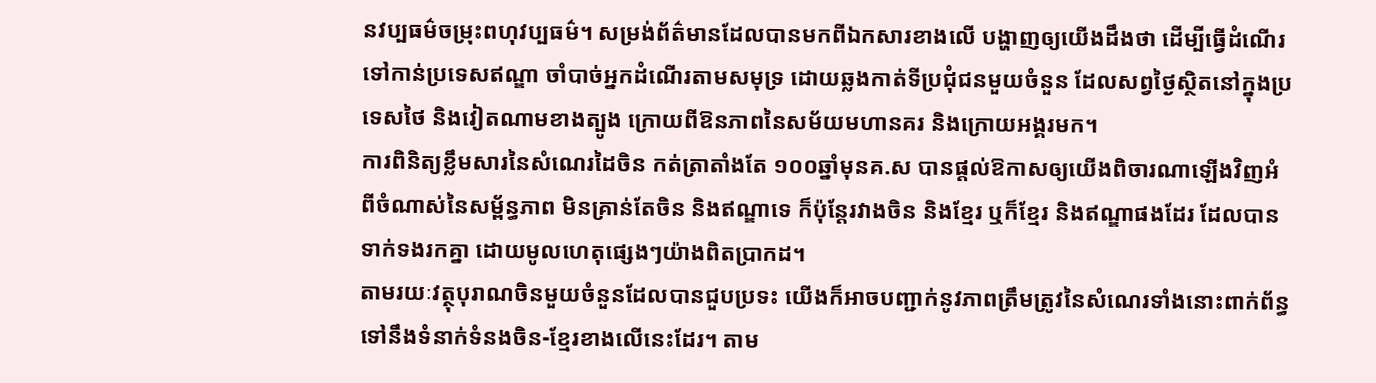នវប្បធម៌ចម្រុះពហុវប្បធម៌។ សម្រង់ព័ត៌មានដែលបានមកពីឯកសារខាងលើ បង្ហាញឲ្យយើងដឹងថា ដើម្បីធ្វើដំណើរទៅកាន់ប្រទេសឥណ្ឌា ចាំបាច់អ្នកដំណើរតាមសមុទ្រ ដោយឆ្លងកាត់ទីប្រជុំជនមួយចំនួន ដែលសព្វថ្ងៃស្ថិតនៅក្នុងប្រទេសថៃ និងវៀតណាមខាងត្បូង ក្រោយពីឱនភាពនៃសម័យមហានគរ និងក្រោយអង្គរមក។
ការពិនិត្យខ្លឹមសារនៃសំណេរដៃចិន កត់ត្រាតាំងតែ ១០០ឆ្នាំមុនគ.ស បានផ្តល់ឱកាសឲ្យយើងពិចារណាឡើងវិញអំពីចំណាស់នៃសម្ព័ន្ធភាព មិនគ្រាន់តែចិន និងឥណ្ឌាទេ ក៏ប៉ុន្តែរវាងចិន និងខ្មែរ ឬក៏ខ្មែរ និងឥណ្ឌាផងដែរ ដែលបានទាក់ទងរកគ្នា ដោយមូលហេតុផ្សេងៗយ៉ាងពិតប្រាកដ។
តាមរយៈវត្ថុបុរាណចិនមួយចំនួនដែលបានជួបប្រទះ យើងក៏អាចបញ្ជាក់នូវភាពត្រឹមត្រូវនៃសំណេរទាំងនោះពាក់ព័ន្ធទៅនឹងទំនាក់ទំនងចិន-ខ្មែរខាងលើនេះដែរ។ តាម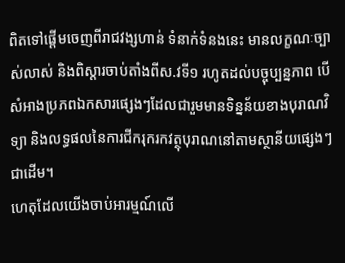ពិតទៅផ្តើមចេញពីរាជវង្សហាន់ ទំនាក់ទំនងនេះ មានលក្ខណៈច្បាស់លាស់ និងពិស្តារចាប់តាំងពីស.វទី១ រហូតដល់បច្ចុប្បន្នភាព បើសំអាងប្រភពឯកសារផ្សេងៗដែលជារួមមានទិន្នន័យខាងបុរាណវិទ្យា និងលទ្ធផលនៃការជីករុករកវត្ថុបុរាណនៅតាមស្ថានីយផ្សេងៗជាដើម។
ហេតុដែលយើងចាប់អារម្មណ៍លើ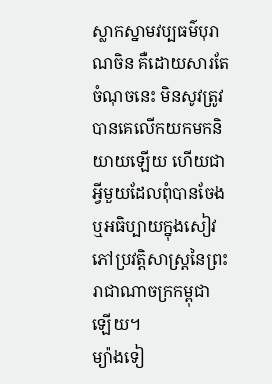ស្លាកស្នាមវប្បធម៌បុរាណចិន គឺដោយសារតែចំណុចនេះ មិនសូវត្រូវបានគេលើកយកមកនិយាយឡើយ ហើយជាអ្វីមួយដែលពុំបានចែង ឬអធិប្បាយក្នុងសៀវភៅប្រវត្តិសាស្ត្រនៃព្រះរាជាណាចក្រកម្ពុជាឡើយ។
ម្យ៉ាងទៀ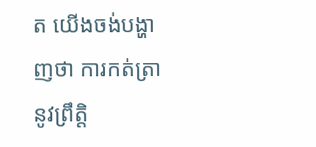ត យើងចង់បង្ហាញថា ការកត់ត្រានូវព្រឹត្តិ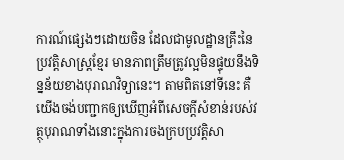ការណ៍ផ្សេងៗដោយចិន ដែលជាមូលដ្ឋានគ្រឹះនៃប្រវត្តិសាស្ត្រខ្មែរ មានភាពត្រឹមត្រូវល្អមិនផ្ទុយនឹងទិន្នន័យខាងបុរាណវិទ្យានេះ។ តាមពិតនៅទីនេះ គឺយើងចង់បញ្ជាកឲ្យឃើញអំពីសេចក្តីសំខាន់របស់វត្ថុបុរាណទាំងនោះក្នុងការចងក្របប្រវត្តិសា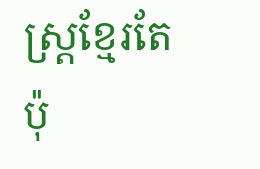ស្ត្រខ្មែរតែប៉ុ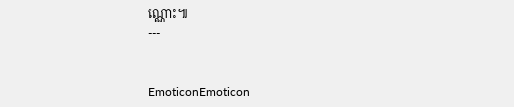ណ្ណោះ៕
---


EmoticonEmoticon